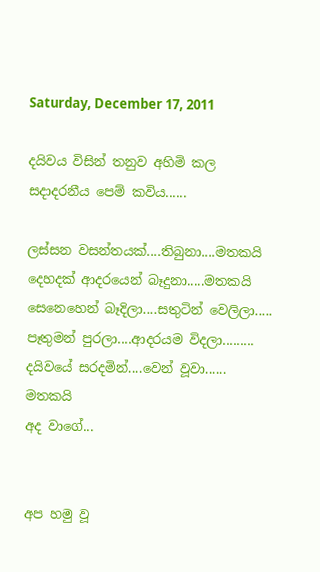Saturday, December 17, 2011

දයිවය විසින් තනුව අහිමි කල සදාදරනීය පෙම් කවිය......

ලස්සන වසන්තයක්....තිබුනා....මතකයි
දෙහදක් ආදරයෙන් බෑදුනා.....මතකයි
සෙනෙහෙන් බෑදිලා....සතුටින් වෙලිලා.....
පෑතුමන් පුරලා....ආදරයම විදලා.........
දයිවයේ සරදමින්....වෙන් වූවා...... මතකයි
අද වාගේ...


අප හමු වූ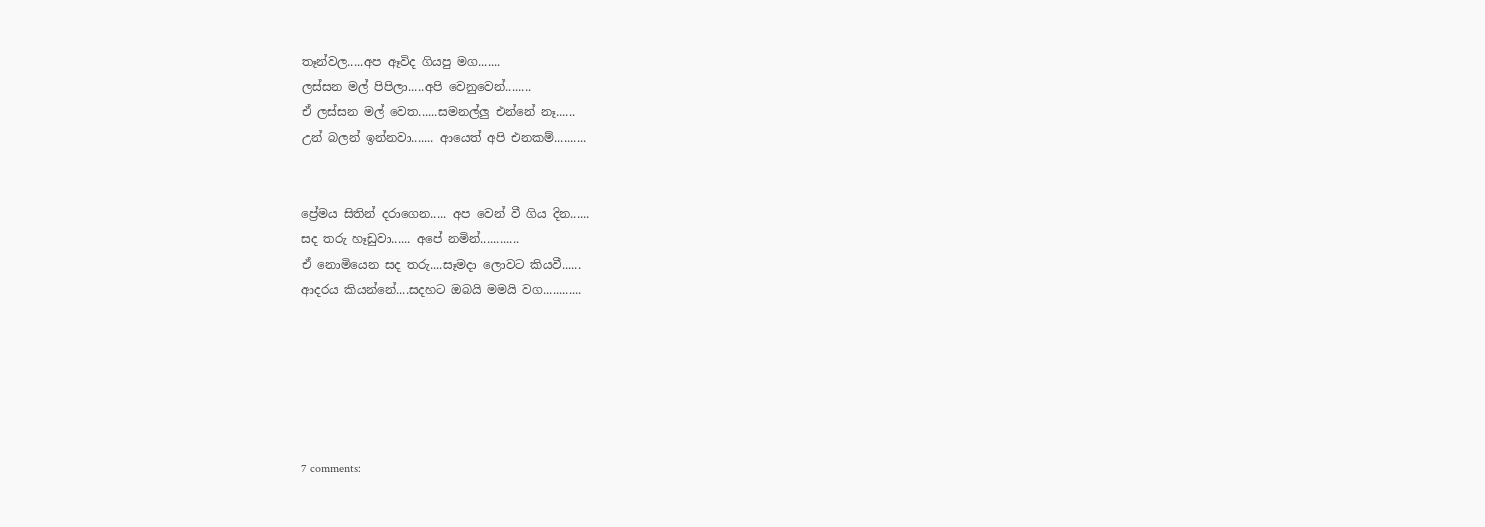තෑන්වල.....අප ඈවිද ගියපු මග.......
ලස්සන මල් පිපිලා.....අපි වෙනුවෙන්........
ඒ ලස්සන මල් වෙත......සමනල්ලු එන්නේ නෑ......
උන් බලන් ඉන්නවා....... ආයෙත් අපි එනකම්..........


ප්‍රේමය සිතින් දරාගෙන..... අප වෙන් වී ගිය දින......
සද තරු හෑඩුවා...... අපේ නමින්............
ඒ නොමියෙන සද තරු....සෑමදා ලොවට කියවී......
ආදරය කියන්නේ....සදහට ඔබයි මමයි වග............






7 comments: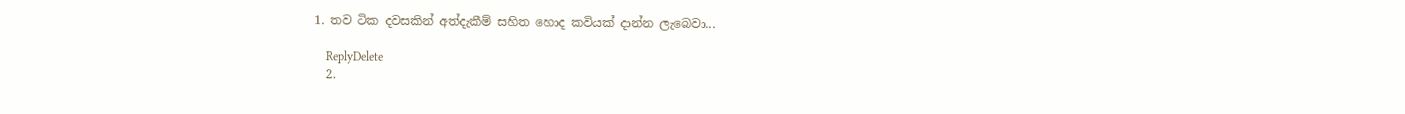1. තව ටික දවසකින් අත්දැකීම් සහිත හොද කවියක් දාන්න ලැබෙවා...

    ReplyDelete
  2.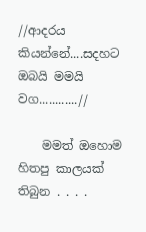//ආදරය කියන්නේ....සදහට ඔබයි මමයි වග............//

    මමත් ඔහොම හිතපු කාලයක් තිබුන . . . .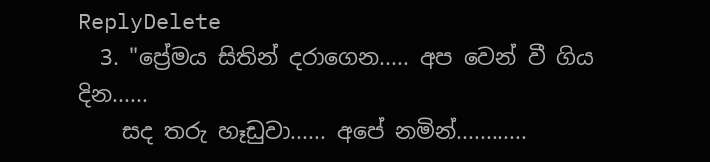ReplyDelete
  3. "ප්‍රේමය සිතින් දරාගෙන..... අප වෙන් වී ගිය දින......
    සද තරු හෑඩුවා...... අපේ නමින්............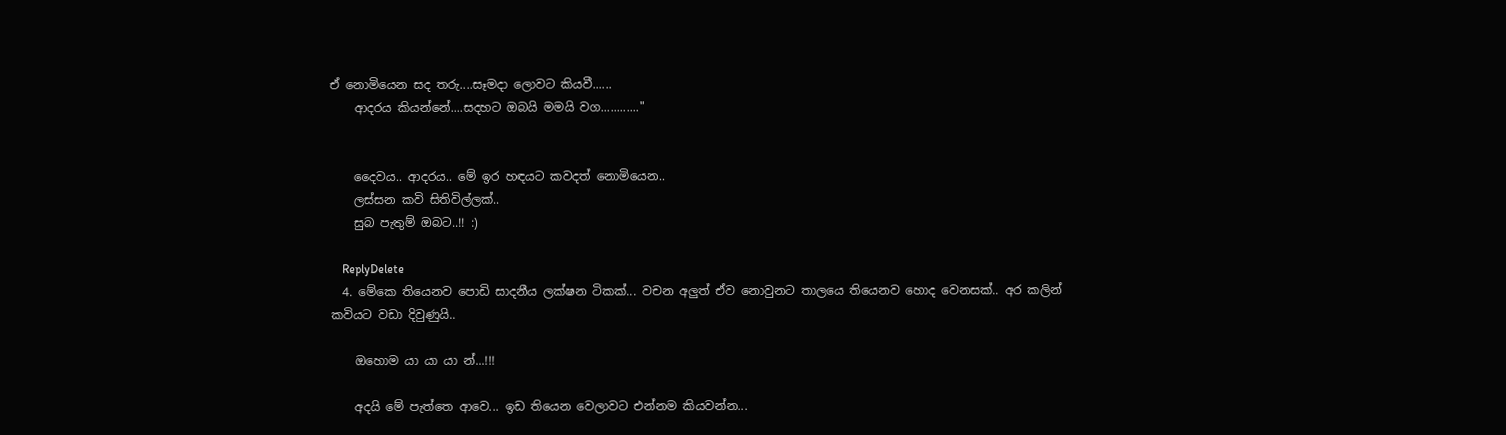ඒ නොමියෙන සද තරු....සෑමදා ලොවට කියවී......
    ආදරය කියන්නේ....සදහට ඔබයි මමයි වග............"


    දෛවය.. ආදරය.. මේ ඉර හඳයට කවදත් නොමියෙන..
    ලස්සන කවි සිතිවිල්ලක්..
    සුබ පැතුම් ඔබට..!! :)

    ReplyDelete
  4. මේකෙ තියෙනව පොඩි සාදනීය ලක්ෂන ටිකක්... වචන අලුත් ඒව නොවුනට තාලයෙ තියෙනව හොද වෙනසක්.. අර කලින් කවියට වඩා දිවුණුයි..

    ඔහොම යා යා යා න්...!!!

    අදයි මේ පැත්තෙ ආවෙ... ඉඩ තියෙන වෙලාවට එන්නම කියවන්න...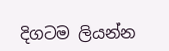දිගටම ලියන්න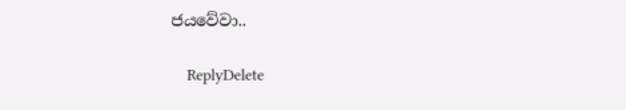ජයවේවා..

    ReplyDelete